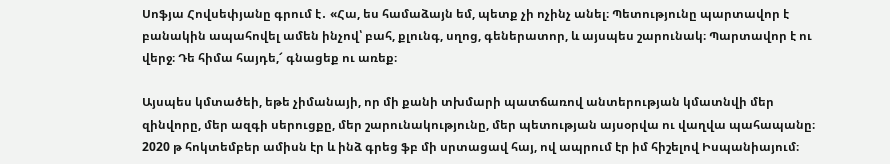Սոֆյա Հովսեփյանը գրում է․ «Հա, ես համաձայն եմ, պետք չի ոչինչ անել։ Պետությունը պարտավոր է բանակին ապահովել ամեն ինչով՝ բահ, քլունգ, սղոց, գեներատոր, և այսպես շարունակ։ Պարտավոր է ու վերջ։ Դե հիմա հայդե,՜ գնացեք ու առեք։

Այսպես կմտածեի, եթե չիմանայի, որ մի քանի տխմարի պատճառով անտերության կմատնվի մեր զինվորը, մեր ազգի սերուցքը, մեր շարունակությունը, մեր պետության այսօրվա ու վաղվա պահապանը։ 2020 թ հոկտեմբեր ամիսն էր և ինձ գրեց ֆբ մի սրտացավ հայ, ով ապրում էր իմ հիշելով Իսպանիայում։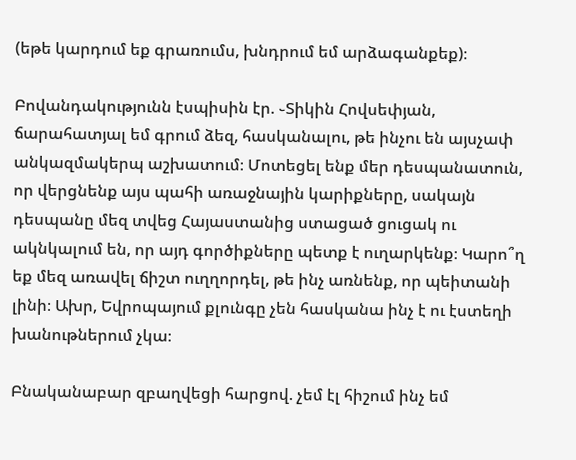(եթե կարդում եք գրառումս, խնդրում եմ արձագանքեք)։

Բովանդակությունն էսպիսին էր. ֊Տիկին Հովսեփյան, ճարահատյալ եմ գրում ձեզ, հասկանալու, թե ինչու են այսչափ անկազմակերպ աշխատում։ Մոտեցել ենք մեր դեսպանատուն, որ վերցնենք այս պահի առաջնային կարիքները, սակայն դեսպանը մեզ տվեց Հայաստանից ստացած ցուցակ ու ակնկալում են, որ այդ գործիքները պետք է ուղարկենք։ Կարո՞ղ եք մեզ առավել ճիշտ ուղղորդել, թե ինչ առնենք, որ պեիտանի լինի։ Ախր, Եվրոպայում քլունգը չեն հասկանա ինչ է ու էստեղի խանութներում չկա։

Բնականաբար զբաղվեցի հարցով. չեմ էլ հիշում ինչ եմ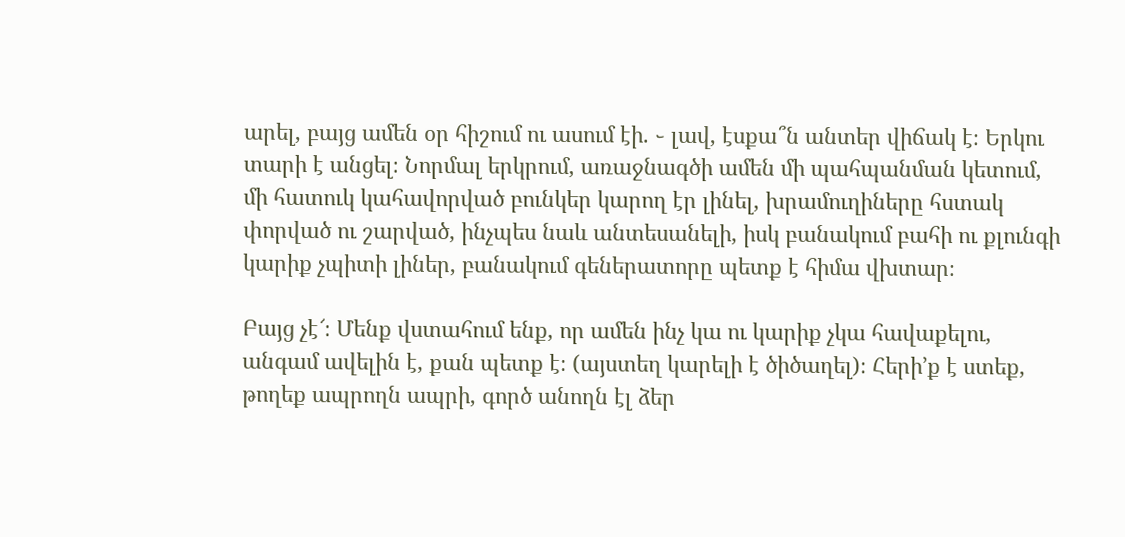արել, բայց ամեն օր հիշում ու ասում էի. ֊ լավ, էսքա՞ն անտեր վիճակ է։ Երկու տարի է անցել։ Նորմալ երկրում, առաջնագծի ամեն մի պահպանման կետում, մի հատուկ կահավորված բունկեր կարող էր լինել, խրամուղիները հստակ փորված ու շարված, ինչպես նաև անտեսանելի, իսկ բանակում բահի ու քլունգի կարիք չպիտի լիներ, բանակում գեներատորը պետք է հիմա վխտար։

Բայց չէ՜։ Մենք վստահում ենք, որ ամեն ինչ կա ու կարիք չկա հավաքելու, անգամ ավելին է, քան պետք է։ (այստեղ կարելի է ծիծաղել)։ Հերի’ք է ստեք, թողեք ապրողն ապրի, գործ անողն էլ ձեր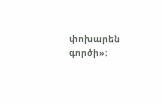փոխարեն գործի»։